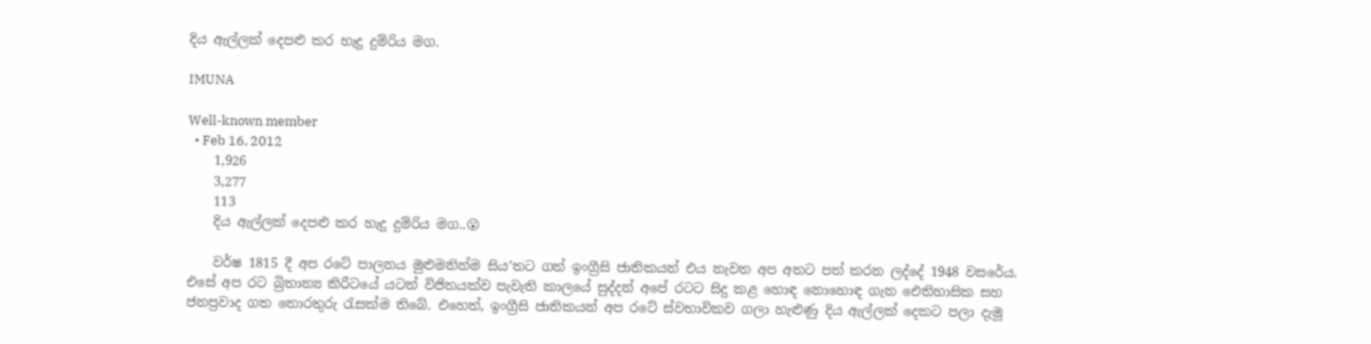දිය ඇල්ලක් දෙපළු කර හැදූ දුම්රිය මග.

IMUNA

Well-known member
  • Feb 16, 2012
    1,926
    3,277
    113
    දිය ඇල්ලක් දෙපළු කර හැදූ දුම්රිය මග..😮

    වර්ෂ 1815 දී අප රටේ පාලනය මුළුමනින්ම සිය’තට ගත් ඉංග්‍රීසි ජාතිකයන් එය නැවත අප අතට පත් කරන ලද්දේ 1948 වසරේය. එසේ අප රට බ්‍රිතාන්‍ය කිරීටයේ යටත් විජිතයක්ව පැවැති කාලයේ සුද්දන් අපේ රටට සිදු කළ හොඳ නොහොඳ ගැන ඓතිහාසික සහ ජනප්‍රවාද ගත තොරතුරු රැසක්ම තිබේ. එහෙත්, ඉංග්‍රීසි ජාතිකයන් අප රටේ ස්වභාවිකව ගලා හැළුණු දිය ඇල්ලක් දෙකට පලා දැමූ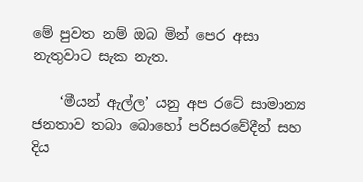මේ පුවත නම් ඔබ මින් පෙර අසා නැතුවාට සැක නැත.

    ‘මීයන් ඇල්ල’ යනු අප රටේ සාමාන්‍ය ජනතාව තබා බොහෝ පරිසරවේදීන් සහ දිය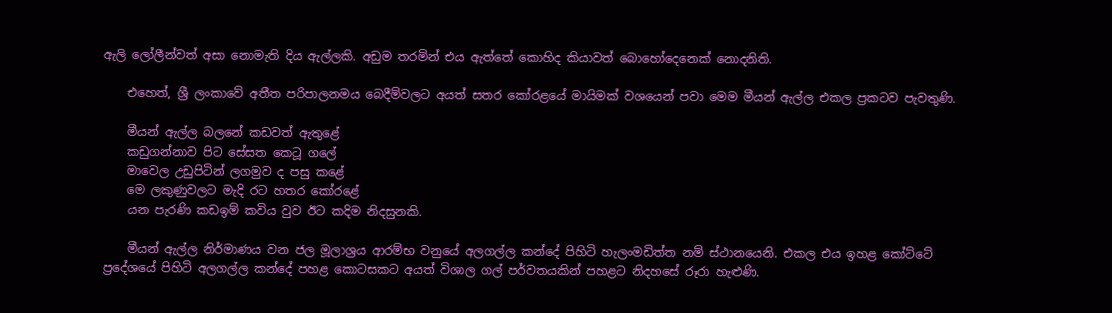ඇලි ලෝලීන්වත් අසා නොමැති දිය ඇල්ලකි. අඩුම තරමින් එය ඇත්තේ කොහිද කියාවත් බොහෝදෙනෙක් නොදනිති.

    එහෙත්, ශ්‍රී ලංකාවේ අතීත පරිපාලනමය බෙදීම්වලට අයත් සතර කෝරළයේ මායිමක් වශයෙන් පවා මෙම මීයන් ඇල්ල එකල ප්‍රකටව පැවතුණි.

    මීයන් ඇල්ල බලනේ කඩවත් ඇතුළේ
    කඩුගන්නාව පිට සේසත කෙටූ ග‍ලේ
    මාවෙල උඩුපිටින් ලගමුව ද පසු කළේ
    මෙ ලකුණුවලට මැදි රට හතර කෝරළේ
    යන පැරණි කඩඉම් කවිය වුව ඊට කදිම නිදසුනකි.

    මීයන් ඇල්ල නිර්මාණය වන ජල මූලාශ්‍රය ආරම්භ වනුයේ අලගල්ල කන්දේ පිහිටි හැලංමඩිත්ත නම් ස්ථානයෙනි. එකල එය ඉහළ කෝට්ටේ ප්‍රදේශයේ පිහිටි අලගල්ල කන්දේ පහළ කොටසකට අයත් විශාල ගල් පර්වතයකින් පහළට නිදහසේ රූරා හැළුණි.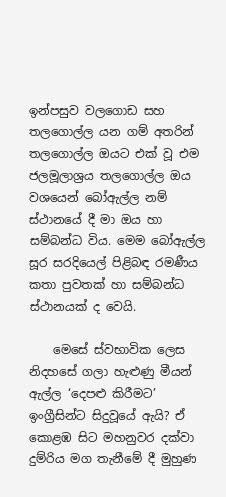ඉන්පසුව වලගොඩ සහ තලගොල්ල යන ගම් අතරින් තලගොල්ල ඔයට එක් වූ එම ජලමූලාශ්‍රය තලගොල්ල ඔය වශයෙන් බෝඇල්ල නම් ස්ථානයේ දී මා ඔය හා සම්බන්ධ විය. මෙම බෝඇල්ල සූර සරදියෙල් පිළිබඳ රමණීය කතා පුවතක් හා සම්බන්ධ ස්ථානයක් ද වෙයි.

    මෙසේ ස්වභාවික ලෙස නිදහසේ ගලා හැළුණු මීයන් ඇල්ල ‘දෙපළු කිරීමට’ ඉංග්‍රීසින්ට සිදුවූයේ ඇයි? ඒ කොළඹ සිට මහනුවර දක්වා දුම්රිය මග තැනීමේ දී මුහුණ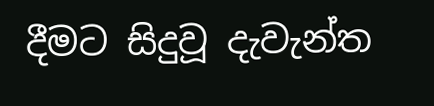දීමට සිදුවූ දැවැන්ත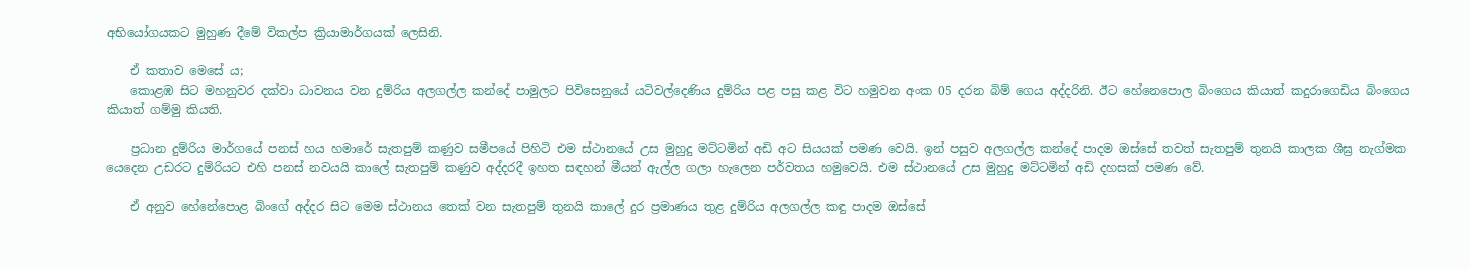අභියෝගයකට මුහුණ දීමේ විකල්ප ක්‍රියාමාර්ගයක් ලෙසිනි.

    ඒ කතාව මෙසේ ය;
    කොළඹ සිට මහනුවර දක්වා ධාවනය වන දුම්රිය අලගල්ල කන්දේ පාමුලට පිවිසෙනුයේ යටිවල්දෙණිය දුම්රිය පළ පසු කළ විට හමුවන අංක 05 දරන බිම් ගෙය අද්දරිනි. ඊට හේනෙ‍පොල බිංගෙය කියාත් කදුරාගෙඩිය බිංගෙය කියාත් ගම්මු කියති.

    ප්‍රධාන දුම්රිය මාර්ගයේ පනස් හය හමාරේ සැතපුම් කණුව සමීපයේ පිහිටි එම ස්ථානයේ උස මුහුදු මට්ටමින් අඩි අට සියයක් පමණ වෙයි. ඉන් පසුව අලගල්ල කන්දේ පාදම ඔස්සේ තවත් සැතපුම් තුනයි කාලක ශීඝ්‍ර නැග්මක යෙදෙන උඩරට දුම්රියට එහි පනස් නවයයි කා‍ලේ සැතපුම් කණුව අද්දරදී ඉහත සඳහන් මීයන් ඇල්ල ගලා හැලෙන පර්වතය හමුවෙයි. එම ස්ථානයේ උස මුහුදු මට්ටමින් අඩි දහසක් පමණ වේ.

    ඒ අනුව හේනේ‍පොළ බිංගේ අද්දර සිට මෙම ස්ථානය තෙක් වන සැතපුම් තුනයි කා‍ලේ දුර ප්‍රමාණය තුළ දුම්රිය අලගල්‍ල කඳු පාදම ඔස්සේ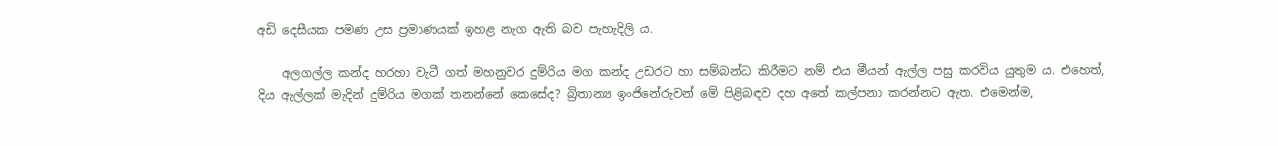අඩි දෙසීයක පමණ උස ප්‍රමාණයක් ඉහළ නැග ඇති බව පැහැදිලි ය.

    අලගල්ල කන්ද හරහා වැටී ගත් මහනුවර දුම්රිය මග කන්ද උඩරට හා සම්බන්ධ කිරීමට නම් එය මීයන් ඇල්ල පසු කරවිය යුතුම ය. එහෙත්, දිය ඇල්ලක් මැදින් දුම්රිය මගක් තනන්නේ කෙසේද? බ්‍රිතාන්‍ය ඉංජිනේරුවන් මේ පිළිබඳව දහ අතේ කල්පනා කරන්නට ඇත. එමෙන්ම,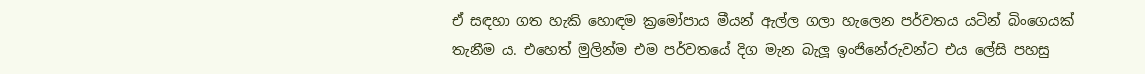ඒ සඳහා ගත හැකි හොඳම ක්‍රමෝපාය මීයන් ඇල්ල ගලා හැලෙන පර්වතය යටින් බිංගෙයක් තැනීම ය. එහෙත් මුලින්ම එම පර්වතයේ දිග මැන බැලූ ඉංජිනේරුවන්ට එය ‍ලේසි පහසු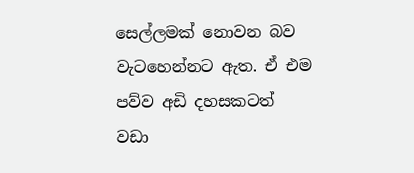සෙල්ලමක් නොවන බව වැටහෙන්නට ඇත. ඒ එම පව්ව අඩි දහසකටත් වඩා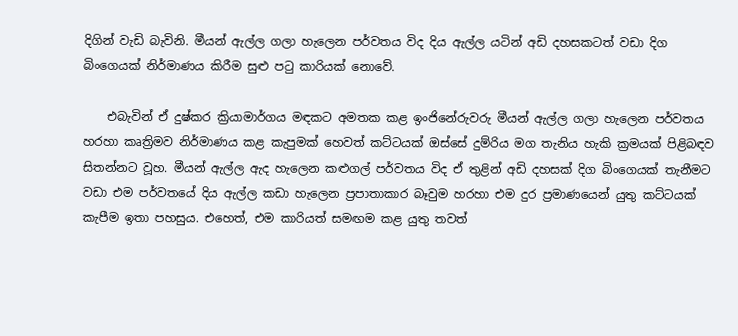දිගින් වැඩි බැවිනි. මීයන් ඇල්ල ගලා හැලෙන පර්වතය විද දිය ඇල්ල යටින් අඩි දහසකටත් වඩා දිග බිංගෙයක් නිර්මාණය කිරීම සුළු පටු කාරියක් නොවේ.

    එබැවින් ඒ දුෂ්කර ක්‍රියාමාර්ගය මඳකට අමතක කළ ඉංජිනේරුවරු මීයන් ඇල්ල ගලා හැලෙන පර්වතය හරහා කෘත්‍රිමව නිර්මාණය කළ කැපුමක් හෙවත් කට්ටයක් ඔස්සේ දුම්රිය මග තැනිය හැකි ක්‍රමයක් පිළිබඳව සිතන්නට වූහ. මීයන් ඇල්ල ඇද හැලෙන කළුගල් පර්වතය විද ඒ තුළින් අඩි දහසක් දිග බිංගෙයක් තැනීමට වඩා එම පර්වතයේ දිය ඇල්ල කඩා හැලෙන ප්‍රපාතාකාර බෑවුම හරහා එම දුර ප්‍රමාණයෙන් යුතු කට්ටයක් කැපීම ඉතා පහසුය. එහෙත්, එම කාරියත් සමඟම කළ යුතු තවත්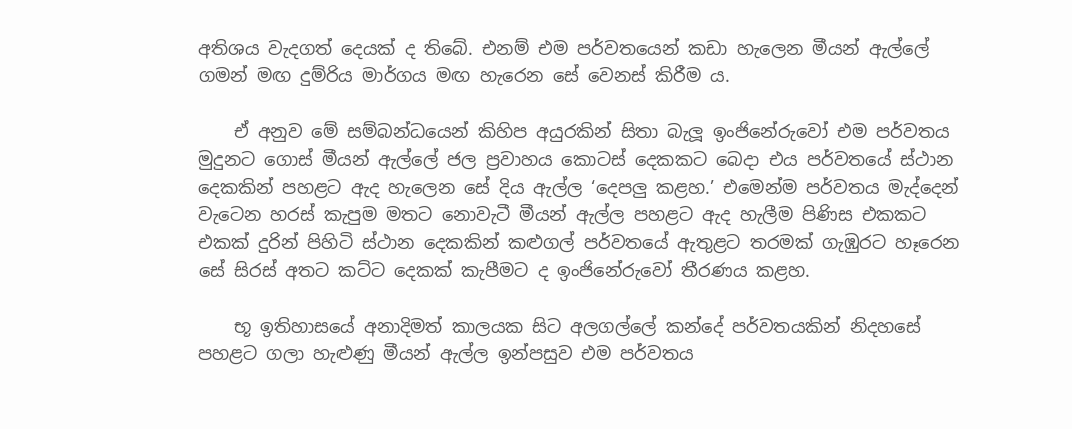අතිශය වැදගත් දෙයක් ද තිබේ. එනම් එම පර්වතයෙන් කඩා හැලෙන මීයන් ඇල්‍ලේ ගමන් මඟ දුම්රිය මාර්ගය මඟ හැරෙන සේ වෙනස් කිරීම ය.

    ඒ අනුව මේ සම්බන්ධයෙන් කිහිප අයුරකින් සිතා බැලූ ඉංජිනේරුවෝ එම පර්වතය මුදුනට ගොස් මීයන් ඇල්‍ලේ ජල ප්‍රවාහය කොටස් දෙකකට බෙදා එය පර්වතයේ ස්ථාන දෙකකින් පහළට ඇද හැලෙන සේ දිය ඇල්ල ‘දෙපලු කළහ.’ එමෙන්ම පර්වතය මැද්දෙන් වැටෙන හරස් කැපුම මතට නොවැටී මීයන් ඇල්ල පහළට ඇද හැලීම පිණිස එකකට එකක් දුරින් පිහිටි ස්ථාන දෙකකින් කළුගල් පර්වතයේ ඇතුළට තරමක් ගැඹුරට හෑරෙන සේ සිරස් අතට කට්ට දෙකක් කැපීමට ද ඉංජිනේරුවෝ තීරණය කළහ.

    භූ ඉතිහාසයේ අනාදිමත් කාලයක සිට අලගල්‍ලේ කන්දේ පර්වතයකින් නිදහසේ පහළට ගලා හැළුණු මීයන් ඇල්ල ඉන්පසුව එම පර්වතය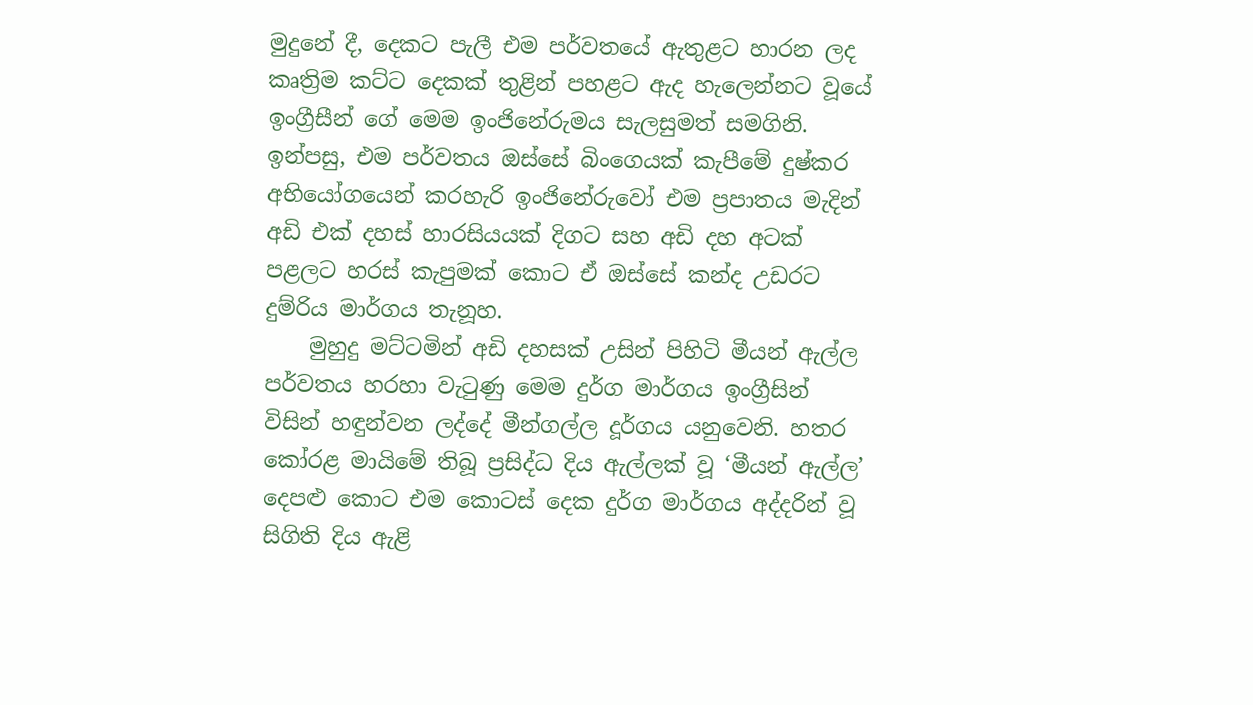මුදුනේ දී, දෙකට පැලී එම පර්වතයේ ඇතුළට හාරන ලද කෘත්‍රිම කට්ට දෙකක් තුළින් පහළට ඇද හැලෙන්නට වූයේ ඉංග්‍රීසීන් ගේ මෙම ඉංජිනේරුමය සැලසුමත් සමගිනි. ඉන්පසු, එම පර්වතය ඔස්සේ බිංගෙයක් කැපීමේ දුෂ්කර අභියෝගයෙන් කරහැරි ඉංජිනේරුවෝ එම ප්‍රපාතය මැදින් අඩි එක් දහස් හාරසියයක් දිගට සහ අඩි දහ අටක් පළලට හරස් කැපුමක් කොට ඒ ඔස්සේ කන්ද උඩරට දුම්රිය මාර්ගය තැනූහ.
    මුහුදු මට්ටමින් අඩි දහසක් උසින් පිහිටි මීයන් ඇල්ල පර්වතය හරහා වැටුණු මෙම දුර්ග මාර්ගය ඉංග්‍රීසින් විසින් හඳුන්වන ලද්දේ මීන්ගල්ල දූර්ගය යනුවෙනි. හතර කෝරළ මායිමේ තිබූ ප්‍රසිද්ධ දිය ඇල්ලක් වූ ‘මීයන් ඇල්ල’ දෙපළු කොට එම කොටස් දෙක දුර්ග මාර්ගය අද්දරින් වූ සිගිති දිය ඇළි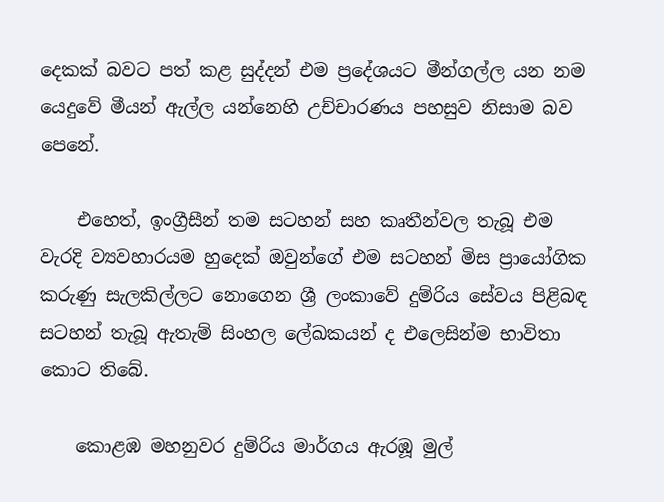දෙකක් බවට පත් කළ සුද්දන් එම ප්‍රදේශයට මීන්ගල්ල යන නම යෙදුවේ මීයන් ඇල්ල යන්නෙහි උච්චාරණය පහසුව නිසාම බව පෙනේ.

    එහෙත්, ඉංග්‍රීසීන් තම සටහන් සහ කෘතීන්වල තැබූ එම වැරදි ව්‍යවහාරයම හුදෙක් ඔවුන්ගේ එම සටහන් මිස ප්‍රායෝගික කරුණු සැලකිල්ලට නොගෙන ශ්‍රී ලංකාවේ දුම්රිය සේවය පිළිබඳ සටහන් තැබූ ඇතැම් සිංහල ‍ලේඛකයන් ද එලෙසින්ම භාවිතා කොට තිබේ.

    කොළඹ මහනුවර දුම්රිය මාර්ගය ඇරඹූ මුල්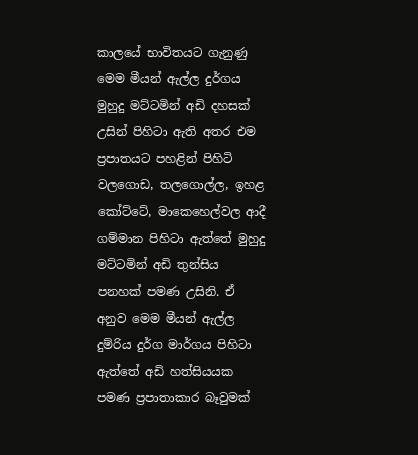කාලයේ භාවිතයට ගැනුණු මෙම මීයන් ඇල්ල දුර්ගය මුහුදු මට්ටමින් අඩි දහසක් උසින් පිහිටා ඇති අතර එම ප්‍රපාතයට පහළින් පිහිටි වලගොඩ, තලගොල්ල, ඉහළ කෝට්ටේ, මාකෙහෙල්වල ආදී ගම්මාන පිහිටා ඇත්තේ මුහුදු මට්ටමින් අඩි තුන්සිය පනහක් පමණ උසිනි. ඒ අනුව මෙම මීයන් ඇල්ල දුම්රිය දුර්ග මාර්ගය පිහිටා ඇත්තේ අඩි හත්සියයක පමණ ප්‍රපාතාකාර බෑවුමක්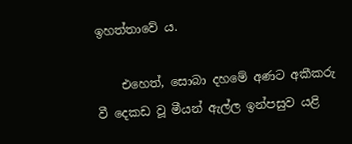ඉහත්තාවේ ය.

    එහෙත්, සොබා දහමේ අණට අකීකරු වී දෙකඩ වූ මීයන් ඇල්ල ඉන්පසුව යළි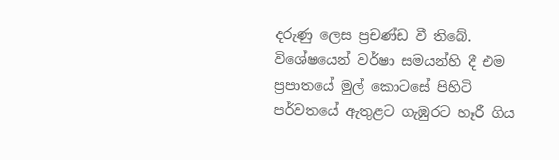දරුණු ලෙස ප්‍රචණ්ඩ වී තිබේ. විශේෂයෙන් වර්ෂා සමයන්හි දී එම ප්‍රපාතයේ මුල් කොටසේ පිහිටි පර්වතයේ ඇතුළට ගැඹුරට හෑරී ගිය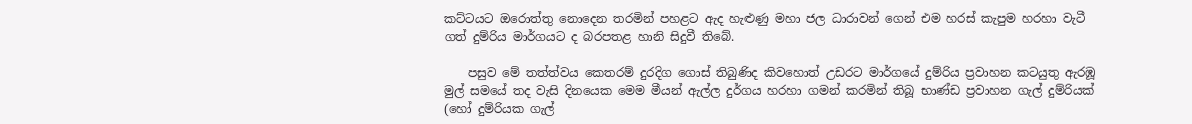කට්ටයට ඔරොත්තු නොදෙන තරමින් පහළට ඇද හැළුණු මහා ජල ධාරාවන් ගෙන් එම හරස් කැපුම හරහා වැටී ගත් දුම්රිය මාර්ගයට ද බරපතළ හානි සිදුවී තිබේ.

    පසුව මේ තත්ත්වය කෙතරම් දුරදිග ගොස් තිබුණිද කිවහොත් උඩරට මාර්ගයේ දුම්රිය ප්‍රවාහන කටයුතු ඇරඹූ මුල් සමයේ තද වැසි දිනයෙක මෙම මීයන් ඇල්ල දුර්ගය හරහා ගමන් කරමින් තිබූ භාණ්ඩ ප්‍රවාහන ගැල් දුම්රියක් (හෝ දුම්රියක ගැල්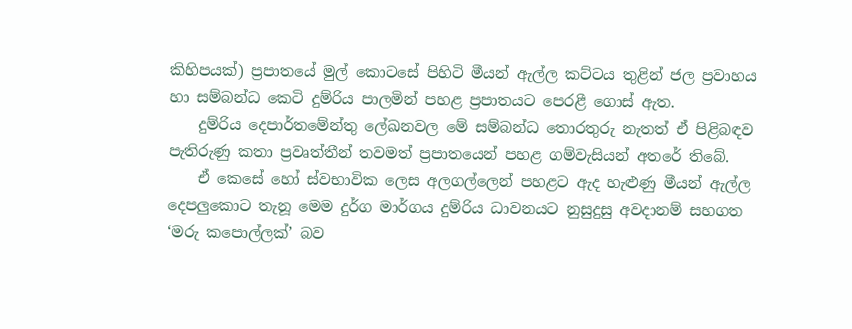කිහිපයක්) ප්‍රපාතයේ මුල් කොටසේ පිහිටි මීයන් ඇල්ල කට්ටය තුළින් ජල ප්‍රවාහය හා සම්බන්ධ කෙටි දුම්රිය පාලමින් පහළ ප්‍රපාතයට පෙරළී ගොස් ඇත.
    දුම්රිය දෙපාර්තමේන්තු ‍ලේඛනවල මේ සම්බන්ධ තොරතුරු නැතත් ඒ පිළිබඳව පැතිරුණු කතා ප්‍රවෘත්තීන් තවමත් ප්‍රපාතයෙන් පහළ ගම්වැසියන් අතරේ තිබේ.
    ඒ කෙසේ හෝ ස්වභාවික ලෙස අලගල්ලෙන් පහළට ඇද හැළුණු මීයන් ඇල්ල දෙපලුකොට තැනූ මෙම දුර්ග මාර්ගය දුම්රිය ධාවනයට නුසුදුසු අවදානම් සහගත ‘මරු ක‍පොල්ලක්’ බව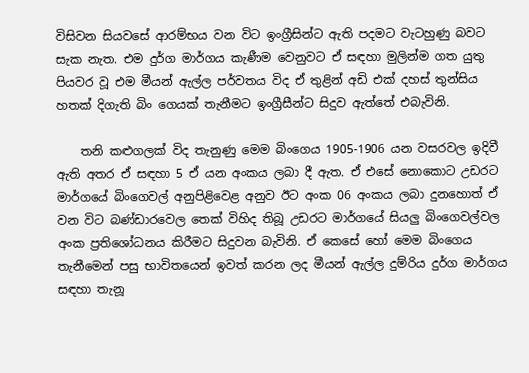විසිවන සියවසේ ආරම්භය වන විට ඉංග්‍රීසින්ට ඇති පදමට වැටහුණු බවට සැක නැත. එම දුර්ග මාර්ගය කැණීම වෙනුවට ඒ සඳහා මුලින්ම ගත යුතු පියවර වූ එම මීයන් ඇල්ල පර්වතය විද ඒ තුළින් අඩි එක් දහස් තුන්සිය හතක් දිගැති බිං ගෙයක් තැනීමට ඉංග්‍රීසීන්ට සිදුව ඇත්තේ එබැවිනි.

    තනි කළුගලක් විද තැනුණු මෙම බිංගෙය 1905-1906 යන වසරවල ඉදිවී ඇති අතර ඒ සඳහා 5 ඒ යන අංකය ලබා දී ඇත. ඒ එසේ නොකොට උඩරට මාර්ගයේ බිංගෙවල් අනුපිළිවෙළ අනුව ඊට අංක 06 අංකය ලබා දුනහොත් ඒ වන විට බණ්ඩාරවෙල තෙක් විහිද තිබූ උඩරට මාර්ගයේ සියලු බිංගෙවල්වල අංක ප්‍රතිශෝධනය කිරීමට සිදුවන බැවිනි. ඒ කෙසේ හෝ මෙම බිංගෙය තැනීමෙන් පසු භාවිතයෙන් ඉවත් කරන ලද මීයන් ඇල්ල දුම්රිය දුර්ග මාර්ගය සඳහා තැනූ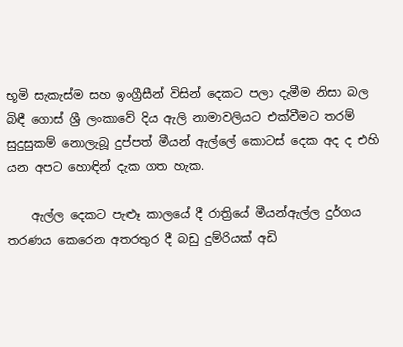භූමි සැකැස්ම සහ ඉංග්‍රීසීන් විසින් දෙකට පලා දැමීම නිසා බල බිඳී ගොස් ශ්‍රී ලංකාවේ දිය ඇලි නාමාවලියට එක්වීමට තරම් සුදුසුකම් නොලැබූ දුප්පත් මීයන් ඇල්ලේ කොටස් දෙක අද ද එහි යන අපට හොඳින් දැක ගත හැක.

    ඇල්ල දෙකට පැළුෑ කාලයේ දී රාත්‍රියේ මීයන්ඇල්ල දුර්ගය තරණය කෙරෙන අතරතුර දී බඩු දුම්රියක් අඩි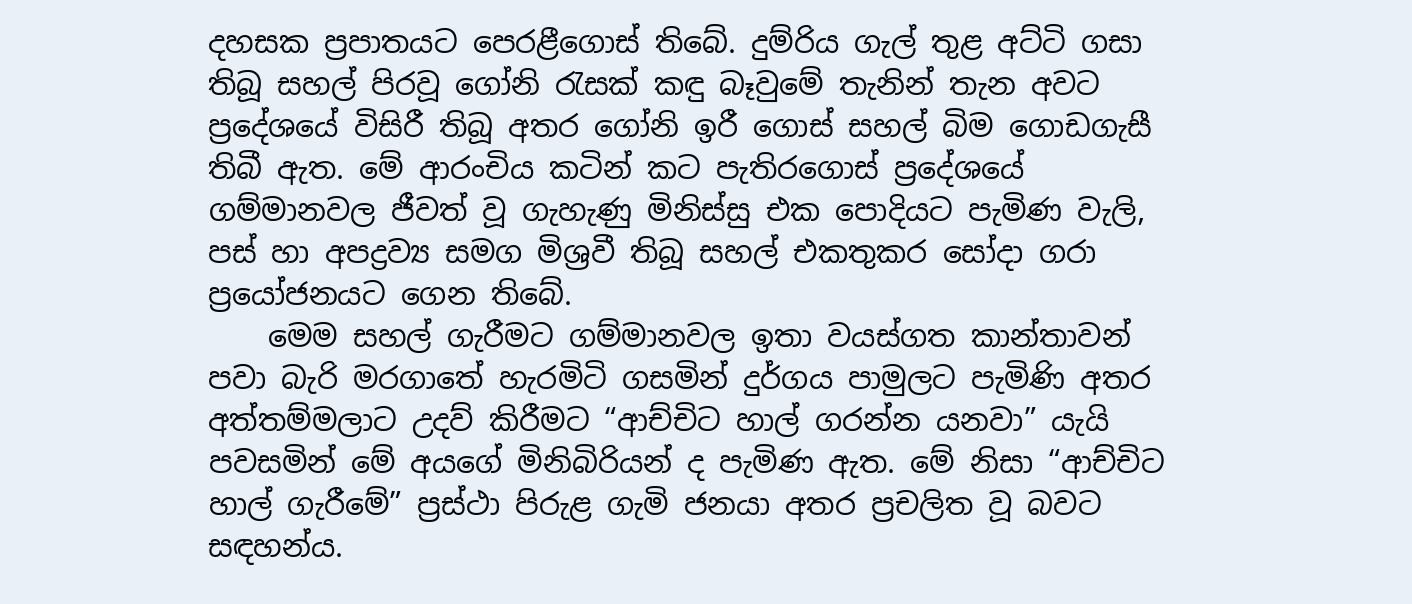දහසක ප්‍රපාතයට පෙරළීගොස් තිබේ. දුම්රිය ගැල් තුළ අට්ටි ගසා තිබූ සහල් පිරවූ ගෝනි රැසක් කඳු බෑවුමේ තැනින් තැන අවට ප්‍රදේශයේ විසිරී තිබූ අතර ගෝනි ඉරී ගොස් සහල් බිම ගොඩගැසී තිබී ඇත. මේ ආරංචිය කටින් කට පැතිරගොස් ප්‍රදේශයේ ගම්මානවල ජීවත් වූ ගැහැණු මිනිස්සු එක පොදියට පැමිණ වැලි, පස් හා අපද්‍රව්‍ය සමග මිශ්‍රවී තිබූ සහල් එකතුකර සෝදා ගරා ප්‍රයෝජනයට ගෙන තිබේ.
    මෙම සහල් ගැරීමට ගම්මානවල ඉතා වයස්ගත කාන්තාවන් පවා බැරි මරගාතේ හැරමිටි ගසමින් දුර්ගය පාමුලට පැමිණි අතර අත්තම්මලාට උදව් කිරීමට “ආච්චිට හාල් ගරන්න යනවා” යැයි පවසමින් මේ අයගේ මිනිබිරියන් ද පැමිණ ඇත. මේ නිසා “ආච්චිට හාල් ගැරීමේ” ප්‍රස්ථා පිරුළ ගැමි ජනයා අතර ප්‍රචලිත වූ බවට සඳහන්ය.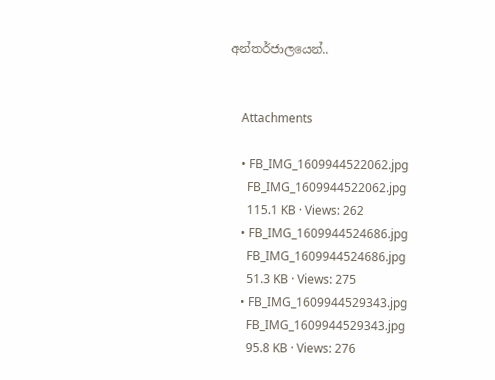අන්තර්ජාලයෙන්..


    Attachments

    • FB_IMG_1609944522062.jpg
      FB_IMG_1609944522062.jpg
      115.1 KB · Views: 262
    • FB_IMG_1609944524686.jpg
      FB_IMG_1609944524686.jpg
      51.3 KB · Views: 275
    • FB_IMG_1609944529343.jpg
      FB_IMG_1609944529343.jpg
      95.8 KB · Views: 276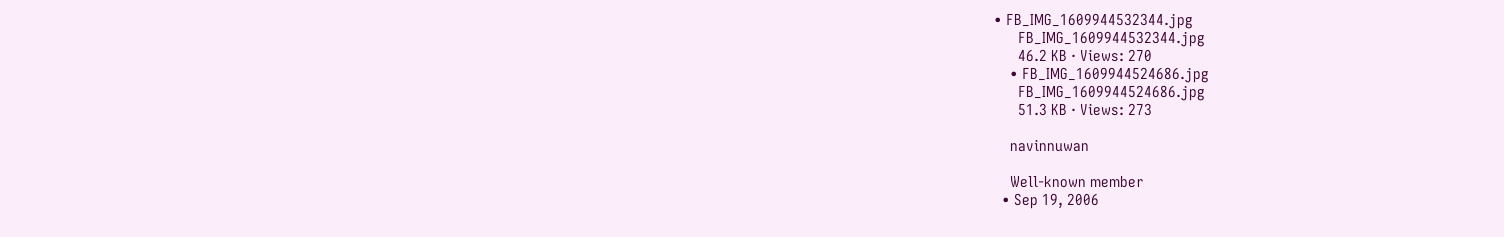• FB_IMG_1609944532344.jpg
      FB_IMG_1609944532344.jpg
      46.2 KB · Views: 270
    • FB_IMG_1609944524686.jpg
      FB_IMG_1609944524686.jpg
      51.3 KB · Views: 273

    navinnuwan

    Well-known member
  • Sep 19, 2006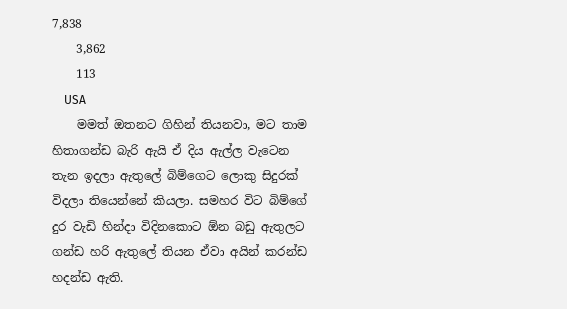7,838
    3,862
    113
    USA
    මමත් ඔතනට ගිහින් තියනවා, මට තාම හිතාගන්ඩ බැරි ඇයි ඒ දිය ඇල්ල වැටෙන තැන ඉදලා ඇතුලේ බිම්ගෙට ලොකු සිදුරක් විදලා තියෙන්නේ කියලා. සමහර විට බිම්ගේ දුර වැඩි හින්දා විදිනකොට ඕන බඩු ඇතුලට ගන්ඩ හරි ඇතුලේ තියන ඒවා අයින් කරන්ඩ හදන්ඩ ඇති.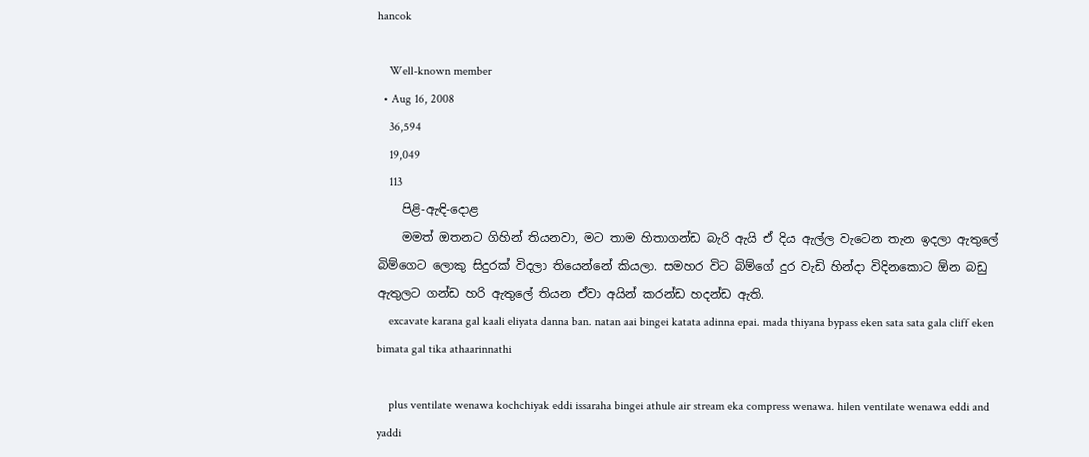hancok

    Well-known member
  • Aug 16, 2008
    36,594
    19,049
    113
    පිළි-ඇඳි-දොළ
    මමත් ඔතනට ගිහින් තියනවා, මට තාම හිතාගන්ඩ බැරි ඇයි ඒ දිය ඇල්ල වැටෙන තැන ඉදලා ඇතුලේ බිම්ගෙට ලොකු සිදුරක් විදලා තියෙන්නේ කියලා. සමහර විට බිම්ගේ දුර වැඩි හින්දා විදිනකොට ඕන බඩු ඇතුලට ගන්ඩ හරි ඇතුලේ තියන ඒවා අයින් කරන්ඩ හදන්ඩ ඇති.
    excavate karana gal kaali eliyata danna ban. natan aai bingei katata adinna epai. mada thiyana bypass eken sata sata gala cliff eken bimata gal tika athaarinnathi

    plus ventilate wenawa kochchiyak eddi issaraha bingei athule air stream eka compress wenawa. hilen ventilate wenawa eddi and yaddi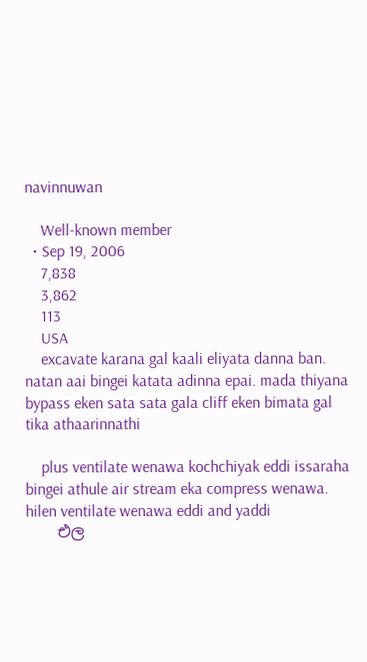navinnuwan

    Well-known member
  • Sep 19, 2006
    7,838
    3,862
    113
    USA
    excavate karana gal kaali eliyata danna ban. natan aai bingei katata adinna epai. mada thiyana bypass eken sata sata gala cliff eken bimata gal tika athaarinnathi

    plus ventilate wenawa kochchiyak eddi issaraha bingei athule air stream eka compress wenawa. hilen ventilate wenawa eddi and yaddi
    එල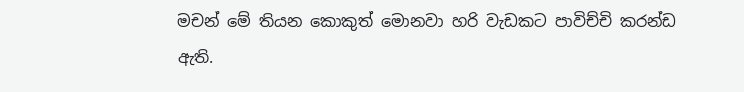මචන් මේ තියන කොකුත් මොනවා හරි වැඩකට පාවිච්චි කරන්ඩ ඇති.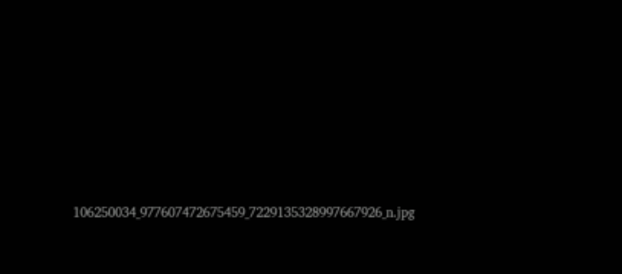106250034_977607472675459_7229135328997667926_n.jpg